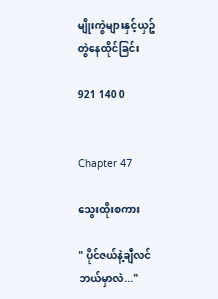မျိုးကွဲများနှင့်ယှဥ်တွဲနေထိုင်ခြင်း

921 140 0


Chapter 47

သွေးထိုးစကား

" ပိုင်ဇယ်နဲ့ချီလင် ဘယ်မှာလဲ..."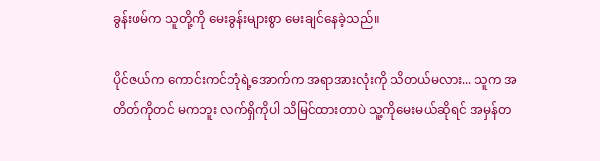ခွန်းဖမ်က သူတို့ကို မေးခွန်းများစွာ မေးချင်နေခဲ့သည်။

ပိုင်ဇယ်က ကောင်းကင်ဘုံရဲ့အောက်က အရာအားလုံးကို သိတယ်မလား... သူက အတိတ်ကိုတင် မကဘူး လက်ရှိကိုပါ သိမြင်ထားတာပဲ သူ့ကိုမေးမယ်ဆိုရင် အမှန်တ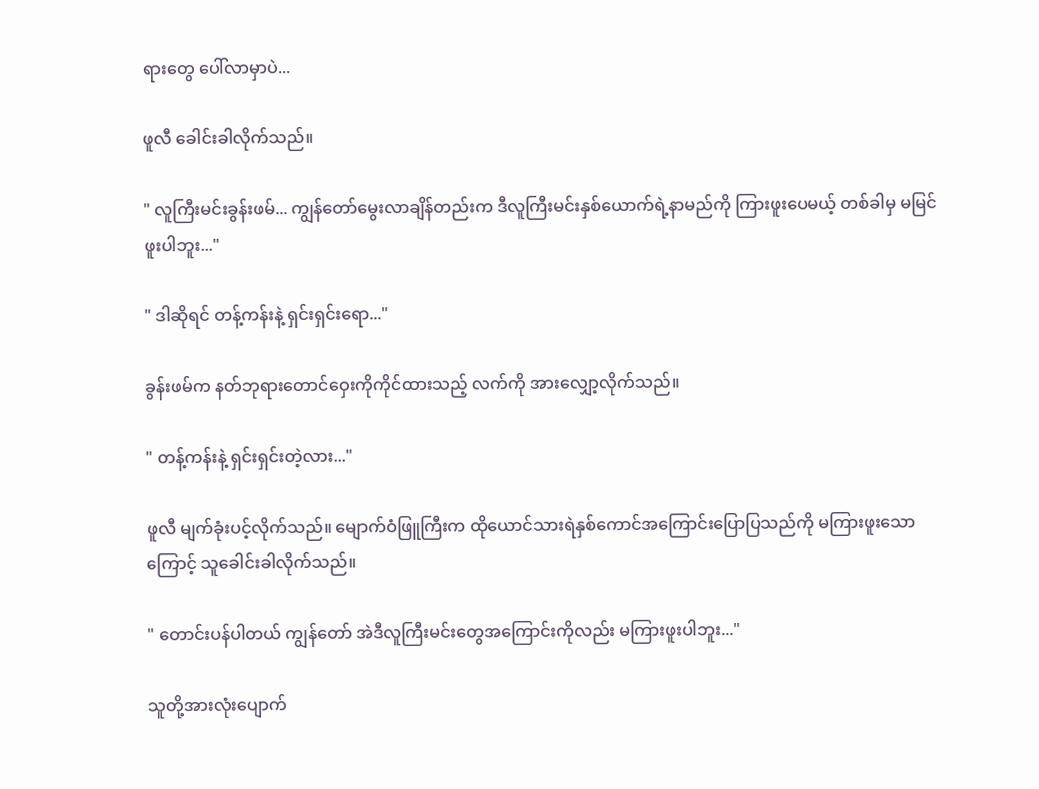ရားတွေ ပေါ်လာမှာပဲ...

ဖူလီ ခေါင်းခါလိုက်သည်။

" လူကြီးမင်းခွန်းဖမ်... ကျွန်တော်မွေးလာချိန်တည်းက ဒီလူကြီးမင်း‌နှစ်ယောက်ရဲ့နာမည်ကို ကြားဖူးပေမယ့် တစ်ခါမှ မမြင်ဖူးပါဘူး..."

" ဒါဆိုရင် တန့်ကန်းနဲ့ ရှင်းရှင်းရော..."

ခွန်းဖမ်က နတ်ဘုရားတောင်ဝှေးကိုကိုင်ထားသည့် လက်ကို အားလျှော့လိုက်သည်။

" တန့်ကန်းနဲ့ ရှင်းရှင်းတဲ့လား..."

ဖူလီ မျက်ခုံးပင့်လိုက်သည်။ မျောက်ဝံဖြူကြီးက ထိုယောင်သားရဲနှစ်ကောင်အကြောင်းပြောပြသည်ကို မကြားဖူးသောကြောင့် သူခေါင်းခါလိုက်သည်။

" တောင်းပန်ပါတယ် ကျွန်တော် အဲဒီလူကြီးမင်းတွေအကြောင်းကိုလည်း မကြားဖူးပါဘူး..."

သူတို့အားလုံးပျောက်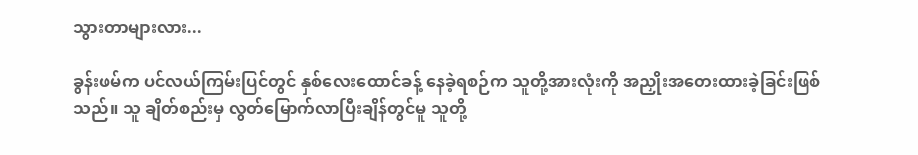သွားတာများလား...

ခွန်းဖမ်က ပင်လယ်ကြမ်းပြင်တွင် နှစ်လေးထောင်ခန့် နေခဲ့ရစဉ်က သူတို့အားလုံးကို အညှိုးအတေးထားခဲ့ခြင်းဖြစ်သည်။ သူ ချိတ်စည်းမှ လွတ်မြောက်လာပြီးချိန်တွင်မူ သူတို့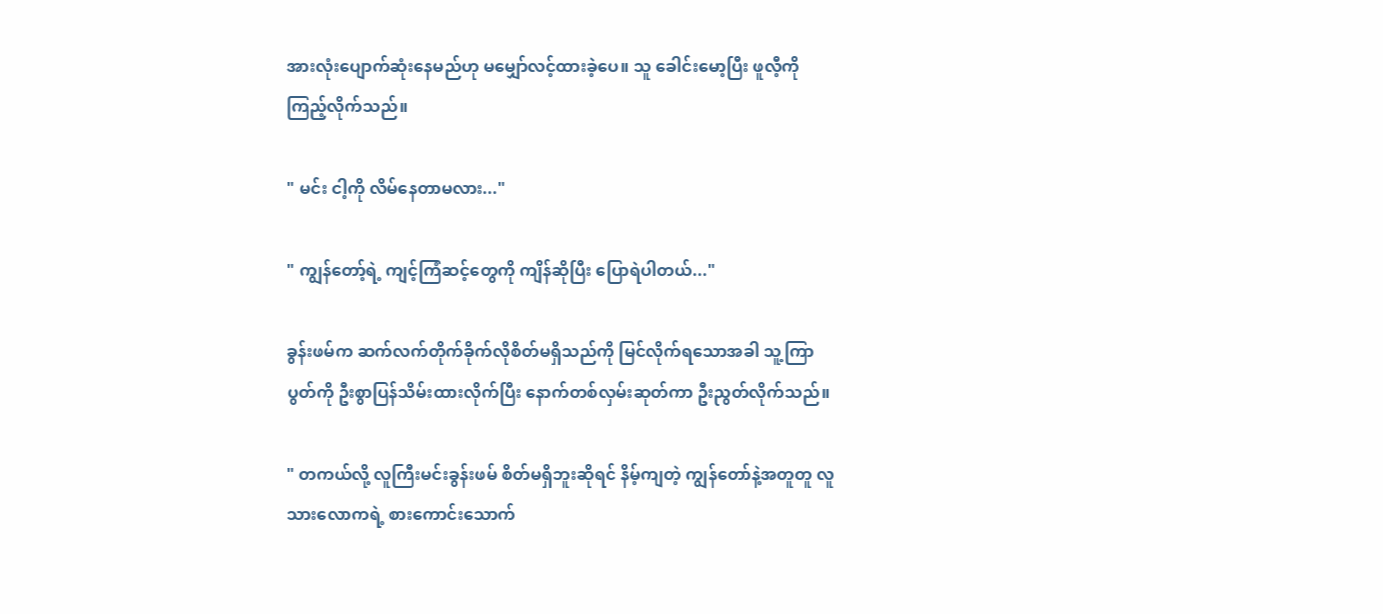အားလုံးပျောက်ဆုံးနေမည်ဟု မမျှော်လင့်ထားခဲ့ပေ။ သူ ခေါင်းမော့ပြီး ဖူလီ့ကို ကြည့်လိုက်သည်။

" မင်း ငါ့ကို လိမ်နေတာမလား..."

" ကျွန်တော့်ရဲ့ ကျင့်ကြံဆင့်တွေကို ကျိန်ဆိုပြီး ပြောရဲပါတယ်..."

ခွန်းဖမ်က ဆက်လက်တိုက်ခိုက်လိုစိတ်မရှိသည်ကို မြင်လိုက်ရသောအခါ သူ့ကြာပွတ်ကို ဦးစွာပြန်သိမ်းထားလိုက်ပြီး နောက်တစ်လှမ်းဆုတ်ကာ ဦးညွတ်လိုက်သည်။

" တကယ်လို့ လူကြီးမင်းခွန်းဖမ် စိတ်မရှိဘူးဆိုရင် နိမ့်ကျတဲ့ ကျွန်တော်နဲ့အတူတူ လူသားလောကရဲ့ စားကောင်းသောက်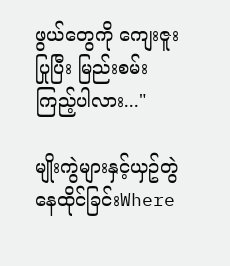ဖွယ်တွေကို ကျေးဇူးပြုပြီး မြည်းစမ်းကြည့်ပါလား..."

မျိုးကွဲများနှင့်ယှဥ်တွဲနေထိုင်ခြင်းWhere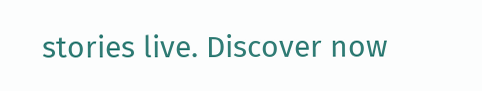stories live. Discover now